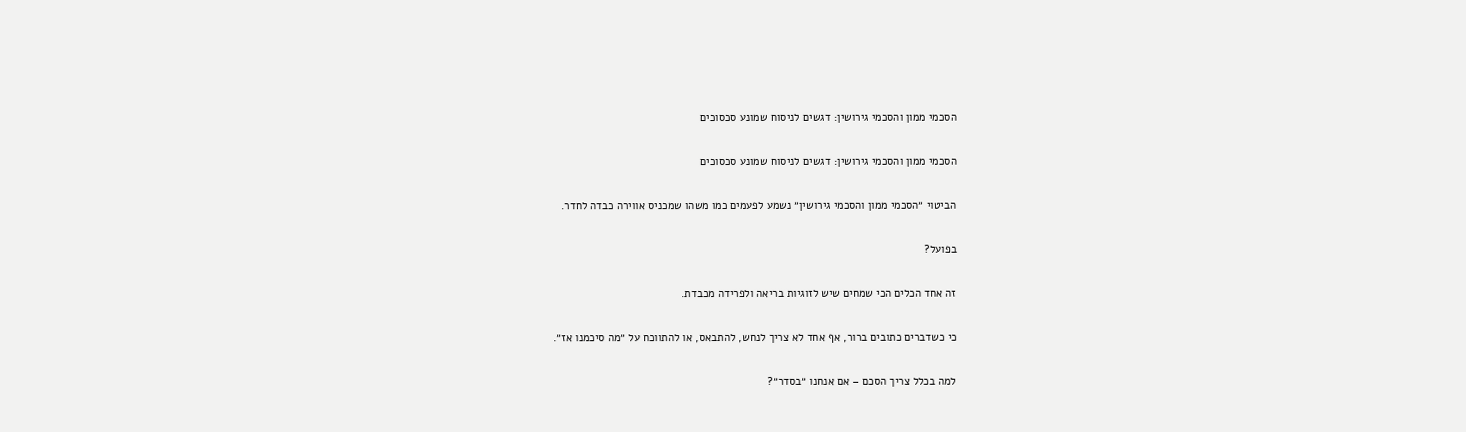הסכמי ממון והסכמי גירושין: דגשים לניסוח שמונע סכסוכים

הסכמי ממון והסכמי גירושין: דגשים לניסוח שמונע סכסוכים

הביטוי ״הסכמי ממון והסכמי גירושין״ נשמע לפעמים כמו משהו שמכניס אווירה כבדה לחדר.

בפועל?

זה אחד הכלים הכי שמחים שיש לזוגיות בריאה ולפרידה מכבדת.

כי כשדברים כתובים ברור, אף אחד לא צריך לנחש, להתבאס, או להתווכח על ״מה סיכמנו אז״.

למה בכלל צריך הסכם – אם אנחנו ״בסדר״?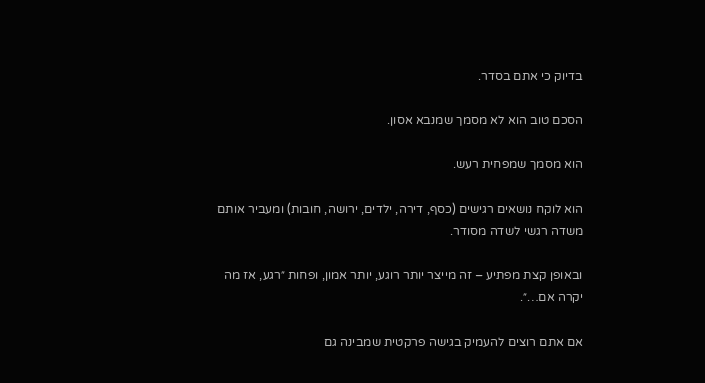בדיוק כי אתם בסדר.

הסכם טוב הוא לא מסמך שמנבא אסון.

הוא מסמך שמפחית רעש.

הוא לוקח נושאים רגישים (כסף, דירה, ילדים, ירושה, חובות) ומעביר אותם משדה רגשי לשדה מסודר.

ובאופן קצת מפתיע – זה מייצר יותר רוגע, יותר אמון, ופחות ״רגע, אז מה יקרה אם…״.

אם אתם רוצים להעמיק בגישה פרקטית שמבינה גם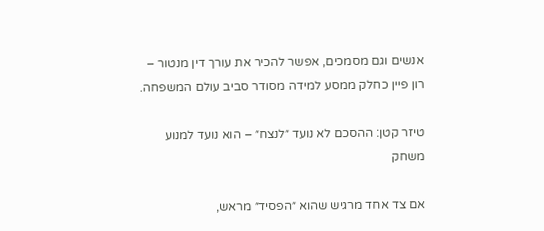אנשים וגם מסמכים, אפשר להכיר את עורך דין מנטור – רון פיין כחלק ממסע למידה מסודר סביב עולם המשפחה.

טיזר קטן: ההסכם לא נועד ״לנצח״ – הוא נועד למנוע משחק

אם צד אחד מרגיש שהוא ״הפסיד״ מראש,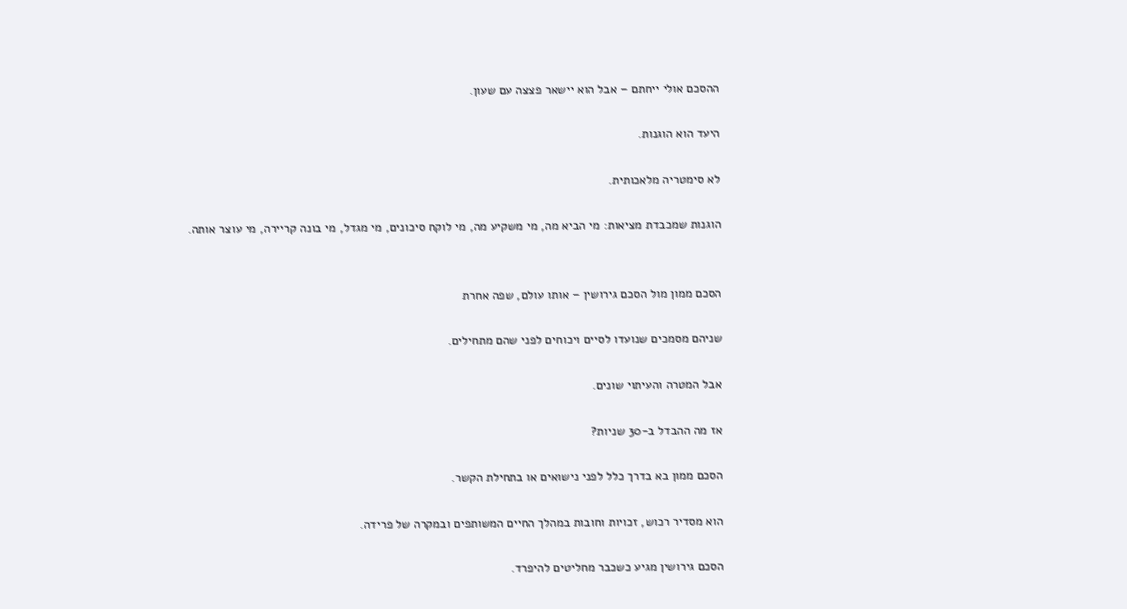ההסכם אולי ייחתם – אבל הוא יישאר פצצה עם שעון.

היעד הוא הוגנות.

לא סימטריה מלאכותית.

הוגנות שמכבדת מציאות: מי הביא מה, מי משקיע מה, מי לוקח סיכונים, מי מגדל, מי בונה קריירה, מי עוצר אותה.


הסכם ממון מול הסכם גירושין – אותו עולם, שפה אחרת

שניהם מסמכים שנועדו לסיים ויכוחים לפני שהם מתחילים.

אבל המטרה והעיתוי שונים.

אז מה ההבדל ב-30 שניות?

הסכם ממון בא בדרך כלל לפני נישואים או בתחילת הקשר.

הוא מסדיר רכוש, זכויות וחובות במהלך החיים המשותפים ובמקרה של פרידה.

הסכם גירושין מגיע כשכבר מחליטים להיפרד.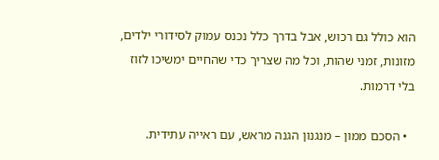הוא כולל גם רכוש, אבל בדרך כלל נכנס עמוק לסידורי ילדים, מזונות, זמני שהות, וכל מה שצריך כדי שהחיים ימשיכו לזוז בלי דרמות.

  • הסכם ממון – מנגנון הגנה מראש, עם ראייה עתידית.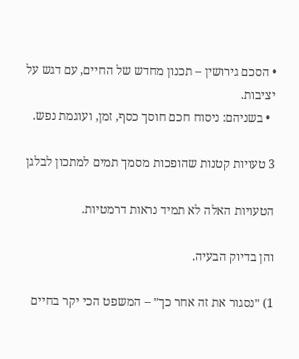• הסכם גירושין – תכנון מחדש של החיים, עם דגש על יציבות.
  • בשניהם: ניסוח חכם חוסך כסף, זמן, ועוגמת נפש.

3 טעויות קטנות שהופכות מסמך תמים למתכון לבלגן

הטעויות האלה לא תמיד נראות דרמטיות.

והן בדיוק הבעיה.

1) ״נסגור את זה אחר כך״ – המשפט הכי יקר בחיים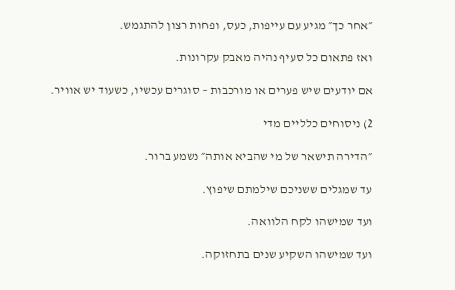״אחר כך״ מגיע עם עייפות, כעס, ופחות רצון להתגמש.

ואז פתאום כל סעיף נהיה מאבק עקרונות.

אם יודעים שיש פערים או מורכבות – סוגרים עכשיו, כשעוד יש אוויר.

2) ניסוחים כלליים מדי

״הדירה תישאר של מי שהביא אותה״ נשמע ברור.

עד שמגלים ששניכם שילמתם שיפוץ.

ועד שמישהו לקח הלוואה.

ועד שמישהו השקיע שנים בתחזוקה.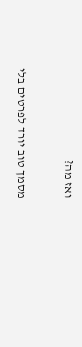ואז מה?

מסמך טוב יורד לפרטים בלי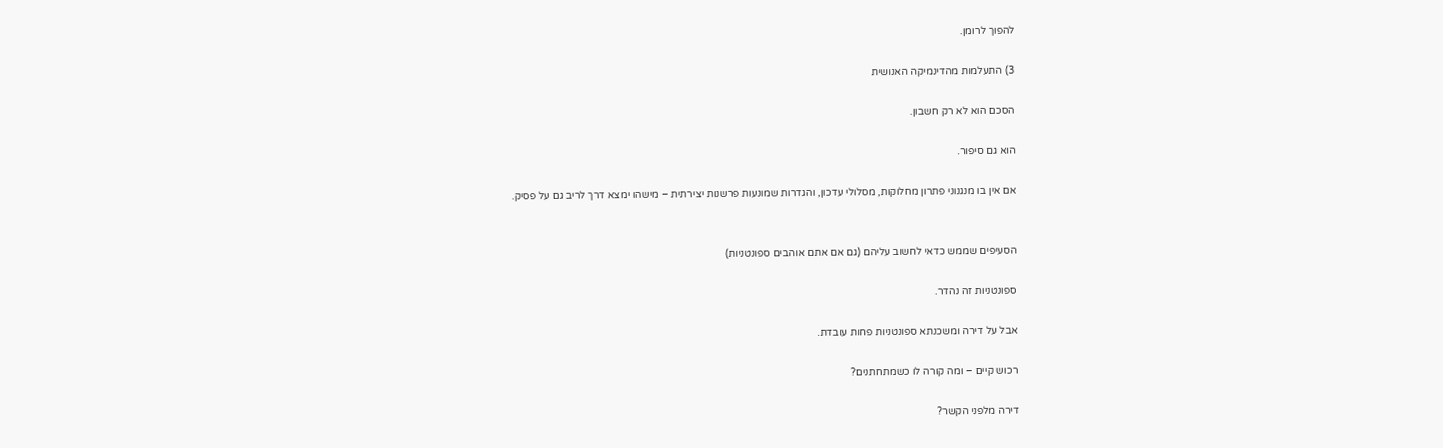להפוך לרומן.

3) התעלמות מהדינמיקה האנושית

הסכם הוא לא רק חשבון.

הוא גם סיפור.

אם אין בו מנגנוני פתרון מחלוקות, מסלולי עדכון, והגדרות שמונעות פרשנות יצירתית – מישהו ימצא דרך לריב גם על פסיק.


הסעיפים שממש כדאי לחשוב עליהם (גם אם אתם אוהבים ספונטניות)

ספונטניות זה נהדר.

אבל על דירה ומשכנתא ספונטניות פחות עובדת.

רכוש קיים – ומה קורה לו כשמתחתנים?

דירה מלפני הקשר?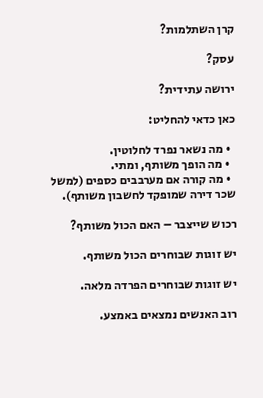קרן השתלמות?

עסק?

ירושה עתידית?

כאן כדאי להחליט:

  • מה נשאר נפרד לחלוטין.
  • מה הופך משותף, ומתי.
  • מה קורה אם מערבבים כספים (למשל שכר דירה שמופקד לחשבון משותף).

רכוש שייצבר – האם הכול משותף?

יש זוגות שבוחרים הכול משותף.

יש זוגות שבוחרים הפרדה מלאה.

רוב האנשים נמצאים באמצע.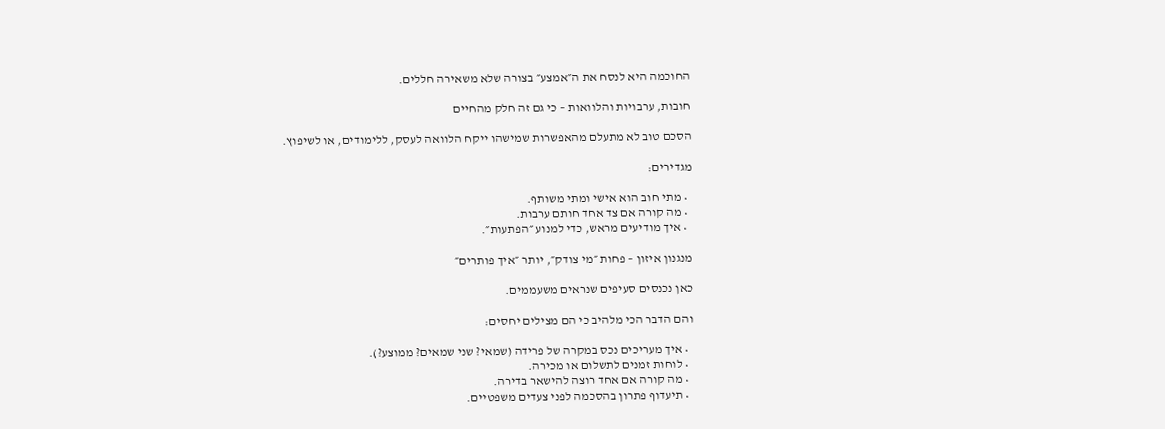החוכמה היא לנסח את ה״אמצע״ בצורה שלא משאירה חללים.

חובות, ערבויות והלוואות – כי גם זה חלק מהחיים

הסכם טוב לא מתעלם מהאפשרות שמישהו ייקח הלוואה לעסק, ללימודים, או לשיפוץ.

מגדירים:

  • מתי חוב הוא אישי ומתי משותף.
  • מה קורה אם צד אחד חותם ערבות.
  • איך מודיעים מראש, כדי למנוע ״הפתעות״.

מנגנון איזון – פחות ״מי צודק״, יותר ״איך פותרים״

כאן נכנסים סעיפים שנראים משעממים.

והם הדבר הכי מלהיב כי הם מצילים יחסים:

  • איך מעריכים נכס במקרה של פרידה (שמאי? שני שמאים? ממוצע?).
  • לוחות זמנים לתשלום או מכירה.
  • מה קורה אם אחד רוצה להישאר בדירה.
  • תיעדוף פתרון בהסכמה לפני צעדים משפטיים.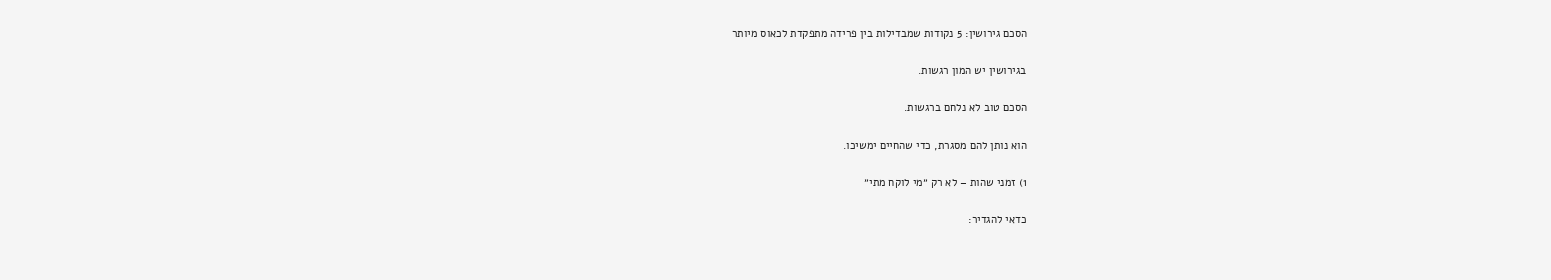הסכם גירושין: 5 נקודות שמבדילות בין פרידה מתפקדת לכאוס מיותר

בגירושין יש המון רגשות.

הסכם טוב לא נלחם ברגשות.

הוא נותן להם מסגרת, כדי שהחיים ימשיכו.

1) זמני שהות – לא רק ״מי לוקח מתי״

כדאי להגדיר: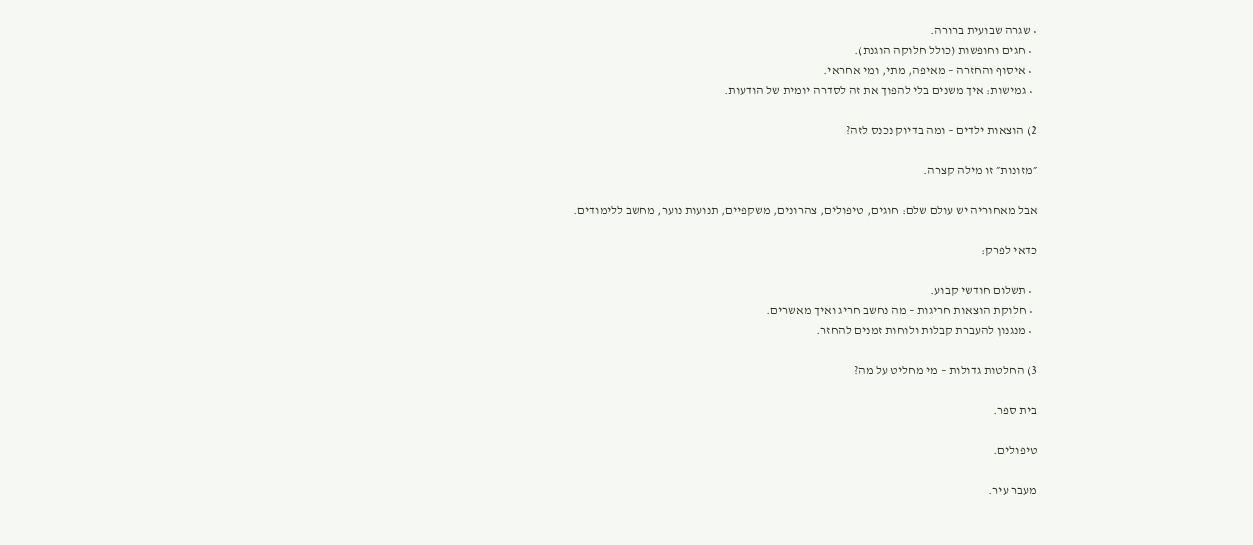• שגרה שבועית ברורה.
  • חגים וחופשות (כולל חלוקה הוגנת).
  • איסוף והחזרה – מאיפה, מתי, ומי אחראי.
  • גמישות: איך משנים בלי להפוך את זה לסדרה יומית של הודעות.

2) הוצאות ילדים – ומה בדיוק נכנס לזה?

״מזונות״ זו מילה קצרה.

אבל מאחוריה יש עולם שלם: חוגים, טיפולים, צהרונים, משקפיים, תנועות נוער, מחשב ללימודים.

כדאי לפרק:

  • תשלום חודשי קבוע.
  • חלוקת הוצאות חריגות – מה נחשב חריג ואיך מאשרים.
  • מנגנון להעברת קבלות ולוחות זמנים להחזר.

3) החלטות גדולות – מי מחליט על מה?

בית ספר.

טיפולים.

מעבר עיר.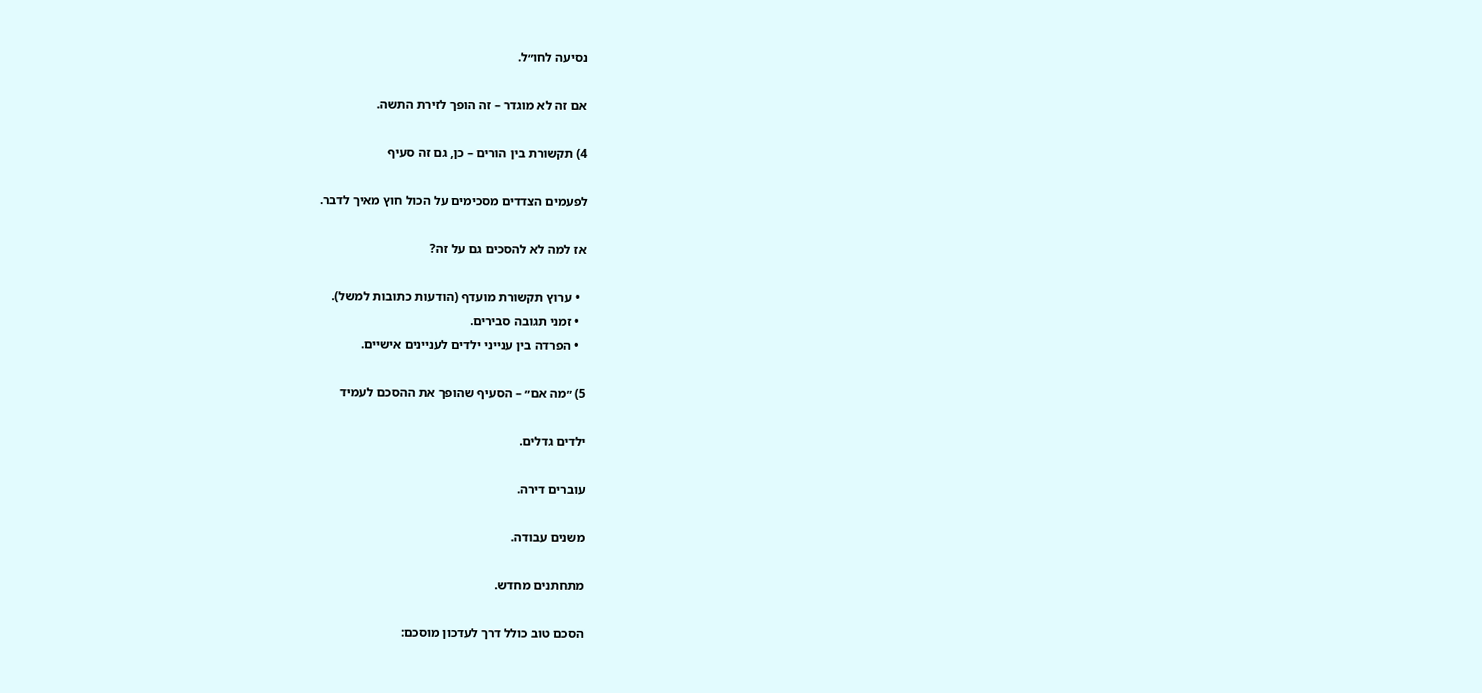נסיעה לחו״ל.

אם זה לא מוגדר – זה הופך לזירת התשה.

4) תקשורת בין הורים – כן, גם זה סעיף

לפעמים הצדדים מסכימים על הכול חוץ מאיך לדבר.

אז למה לא להסכים גם על זה?

  • ערוץ תקשורת מועדף (הודעות כתובות למשל).
  • זמני תגובה סבירים.
  • הפרדה בין ענייני ילדים לעניינים אישיים.

5) ״מה אם״ – הסעיף שהופך את ההסכם לעמיד

ילדים גדלים.

עוברים דירה.

משנים עבודה.

מתחתנים מחדש.

הסכם טוב כולל דרך לעדכון מוסכם: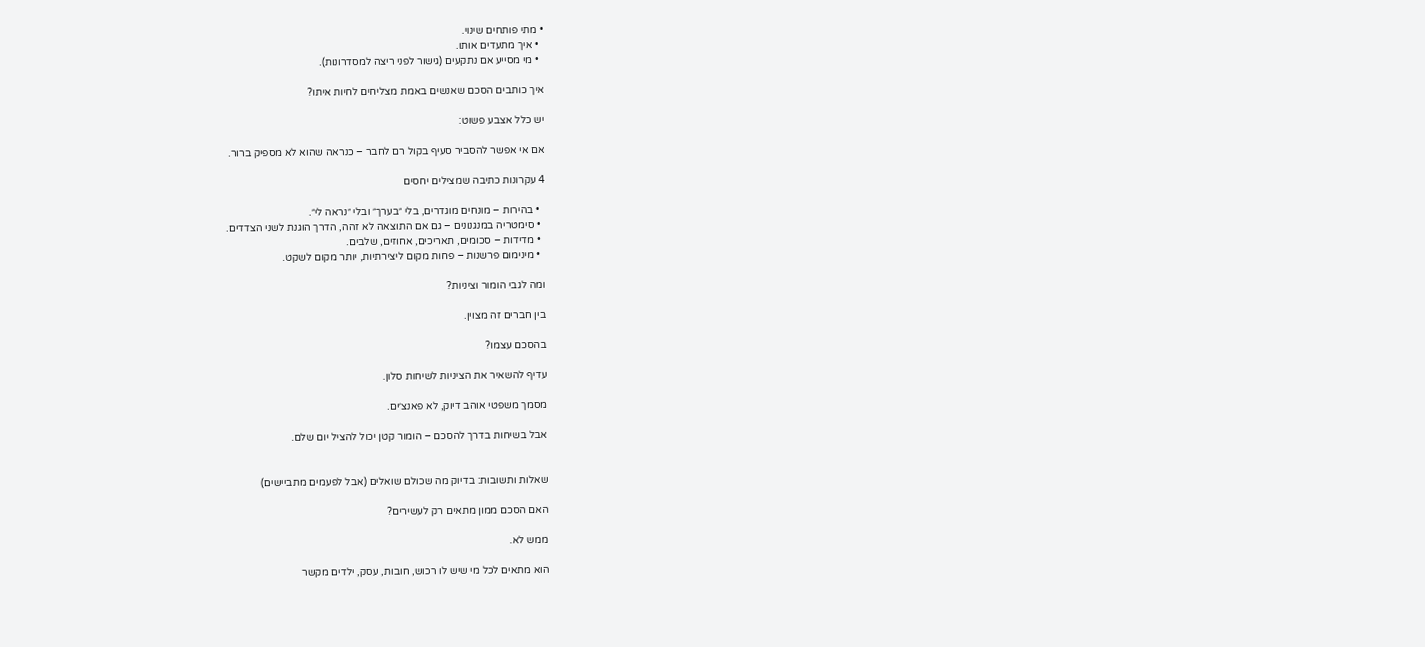• מתי פותחים שינוי.
  • איך מתעדים אותו.
  • מי מסייע אם נתקעים (גישור לפני ריצה למסדרונות).

איך כותבים הסכם שאנשים באמת מצליחים לחיות איתו?

יש כלל אצבע פשוט:

אם אי אפשר להסביר סעיף בקול רם לחבר – כנראה שהוא לא מספיק ברור.

4 עקרונות כתיבה שמצילים יחסים

  • בהירות – מונחים מוגדרים, בלי ״בערך״ ובלי ״נראה לי״.
  • סימטריה במנגנונים – גם אם התוצאה לא זהה, הדרך הוגנת לשני הצדדים.
  • מדידות – סכומים, תאריכים, אחוזים, שלבים.
  • מינימום פרשנות – פחות מקום ליצירתיות, יותר מקום לשקט.

ומה לגבי הומור וציניות?

בין חברים זה מצוין.

בהסכם עצמו?

עדיף להשאיר את הציניות לשיחות סלון.

מסמך משפטי אוהב דיוק, לא פאנצ׳ים.

אבל בשיחות בדרך להסכם – הומור קטן יכול להציל יום שלם.


שאלות ותשובות: בדיוק מה שכולם שואלים (אבל לפעמים מתביישים)

האם הסכם ממון מתאים רק לעשירים?

ממש לא.

הוא מתאים לכל מי שיש לו רכוש, חובות, עסק, ילדים מקשר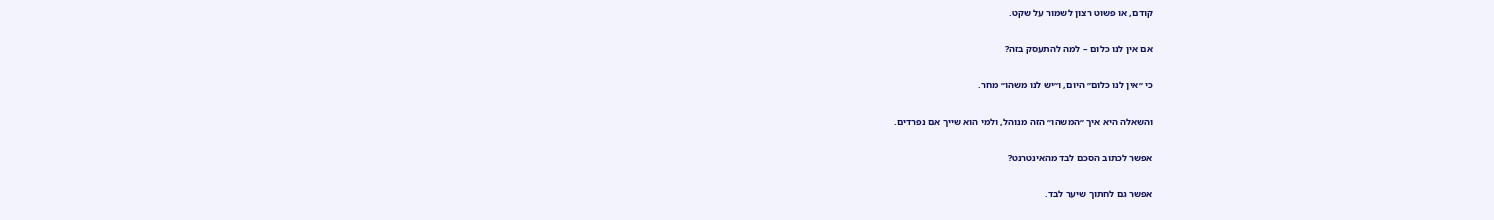קודם, או פשוט רצון לשמור על שקט.

אם אין לנו כלום – למה להתעסק בזה?

כי ״אין לנו כלום״ היום, ו״יש לנו משהו״ מחר.

והשאלה היא איך ״המשהו״ הזה מנוהל, ולמי הוא שייך אם נפרדים.

אפשר לכתוב הסכם לבד מהאינטרנט?

אפשר גם לחתוך שיער לבד.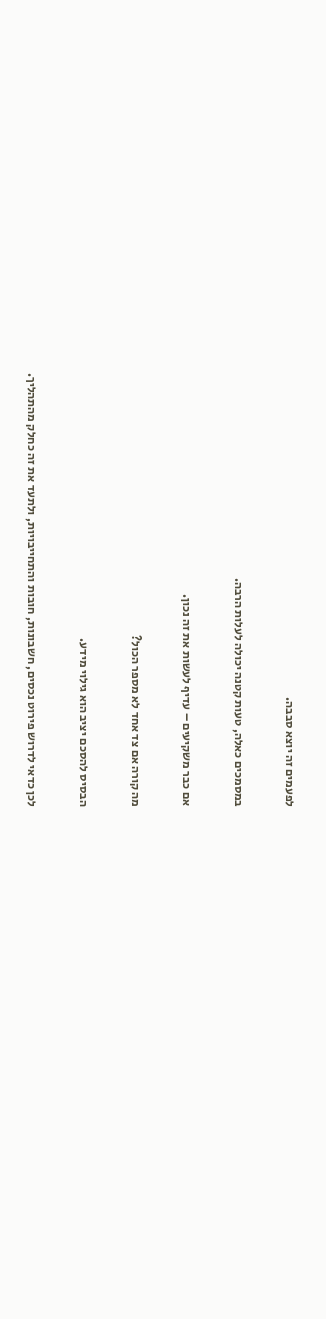לפעמים זה יוצא סבבה.

במסמכים כאלה, טעות קטנה יכולה לעלות הרבה.

אם כבר משקיעים – עדיף לעשות את זה נכון.

מה קורה אם צד אחד לא מספר הכול?

הבסיס להסכם יציב הוא גילוי מידע.

לכן כדאי לדרוש פירוט נכסים, חשבונות, חובות והתחייבויות, ולתעד את זה כחלק מהתהליך.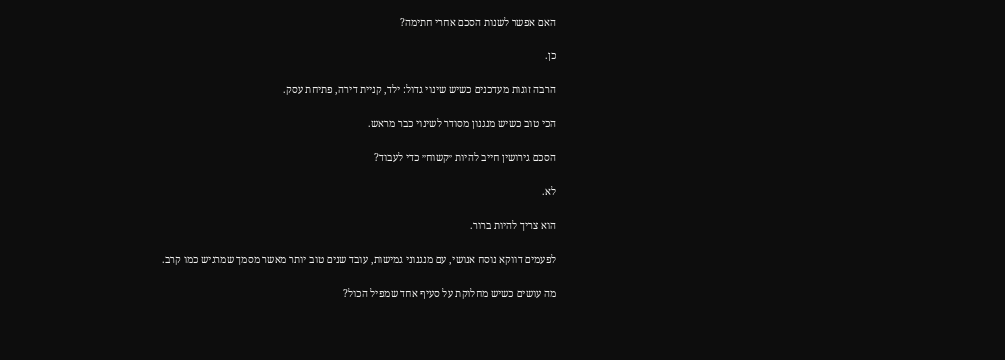האם אפשר לשנות הסכם אחרי חתימה?

כן.

הרבה זוגות מעדכנים כשיש שינוי גדול: ילד, קניית דירה, פתיחת עסק.

הכי טוב כשיש מנגנון מסודר לשינוי כבר מראש.

הסכם גירושין חייב להיות ״קשוח״ כדי לעבוד?

לא.

הוא צריך להיות ברור.

לפעמים דווקא נוסח אנושי, עם מנגנוני גמישות, עובד שנים טוב יותר מאשר מסמך שמרגיש כמו קרב.

מה עושים כשיש מחלוקת על סעיף אחד שמפיל הכול?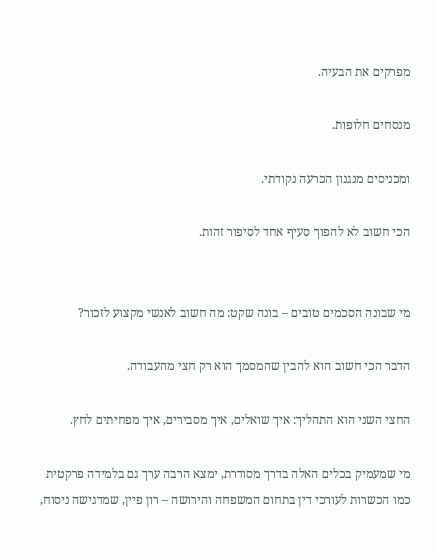מפרקים את הבעיה.

מנסחים חלופות.

ומכניסים מנגנון הכרעה נקודתי.

הכי חשוב לא להפוך סעיף אחד לסיפור זהות.


מי שבונה הסכמים טובים – בונה שקט: מה חשוב לאנשי מקצוע לזכור?

הדבר הכי חשוב הוא להבין שהמסמך הוא רק חצי מהעבודה.

החצי השני הוא התהליך: איך שואלים, איך מסבירים, איך מפחיתים לחץ.

מי שמעמיק בכלים האלה בדרך מסודרת, ימצא הרבה ערך גם בלמידה פרקטית כמו הכשרות לעורכי דין בתחום המשפחה והירושה – רון פיין, שמדגישה ניסוח,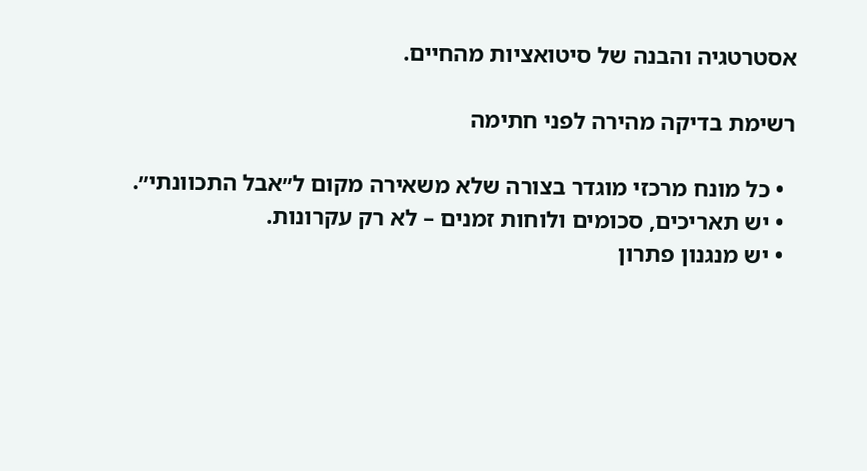אסטרטגיה והבנה של סיטואציות מהחיים.

רשימת בדיקה מהירה לפני חתימה

  • כל מונח מרכזי מוגדר בצורה שלא משאירה מקום ל״אבל התכוונתי״.
  • יש תאריכים, סכומים ולוחות זמנים – לא רק עקרונות.
  • יש מנגנון פתרון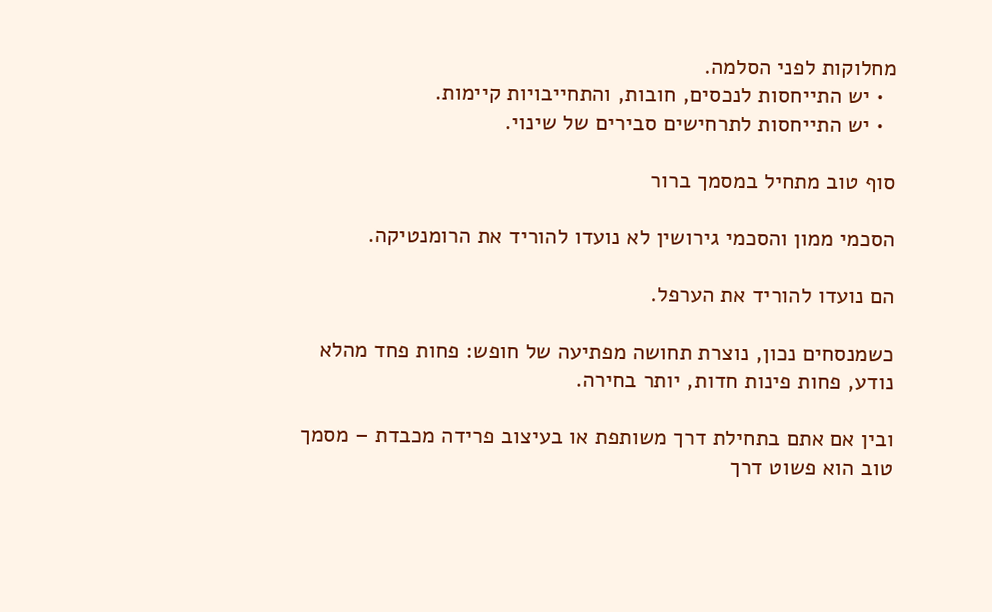מחלוקות לפני הסלמה.
  • יש התייחסות לנכסים, חובות, והתחייבויות קיימות.
  • יש התייחסות לתרחישים סבירים של שינוי.

סוף טוב מתחיל במסמך ברור

הסכמי ממון והסכמי גירושין לא נועדו להוריד את הרומנטיקה.

הם נועדו להוריד את הערפל.

כשמנסחים נכון, נוצרת תחושה מפתיעה של חופש: פחות פחד מהלא נודע, פחות פינות חדות, יותר בחירה.

ובין אם אתם בתחילת דרך משותפת או בעיצוב פרידה מכבדת – מסמך טוב הוא פשוט דרך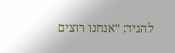להגיד: ״אנחנו רוצים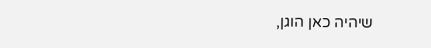שיהיה כאן הוגן,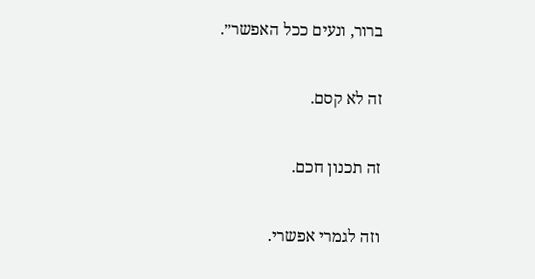ברור, ונעים ככל האפשר״.

זה לא קסם.

זה תכנון חכם.

וזה לגמרי אפשרי.